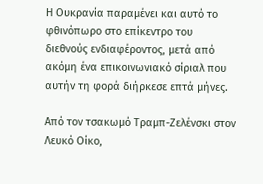Η Ουκρανία παραμένει και αυτό το φθινόπωρο στο επίκεντρο του διεθνούς ενδιαφέροντος, μετά από ακόμη ένα επικοινωνιακό σίριαλ που αυτήν τη φορά διήρκεσε επτά μήνες.

Από τον τσακωμό Τραμπ-Ζελένσκι στον Λευκό Οίκο,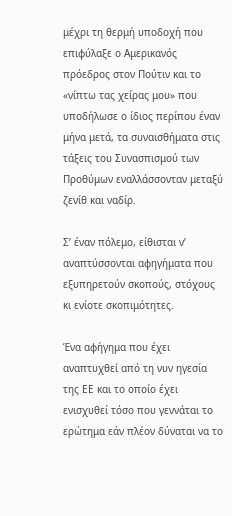μέχρι τη θερμή υποδοχή που επιφύλαξε ο Αμερικανός πρόεδρος στον Πούτιν και το «νίπτω τας χείρας μου» που υποδήλωσε ο ίδιος περίπου έναν μήνα μετά, τα συναισθήματα στις τάξεις του Συνασπισμού των Προθύμων εναλλάσσονταν μεταξύ ζενίθ και ναδίρ.

Σ’ έναν πόλεμο, είθισται ν’ αναπτύσσονται αφηγήματα που εξυπηρετούν σκοπούς, στόχους κι ενίοτε σκοπιμότητες.

Ένα αφήγημα που έχει αναπτυχθεί από τη νυν ηγεσία της ΕΕ και το οποίο έχει ενισχυθεί τόσο που γεννάται το ερώτημα εάν πλέον δύναται να το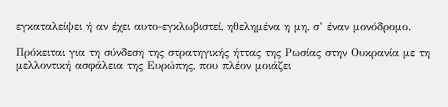εγκαταλείψει ή αν έχει αυτο-εγκλωβιστεί, ηθελημένα η μη, σ’ έναν μονόδρομο.

Πρόκειται για τη σύνδεση της στρατηγικής ήττας της Ρωσίας στην Ουκρανία με τη μελλοντική ασφάλεια της Ευρώπης, που πλέον μοιάζει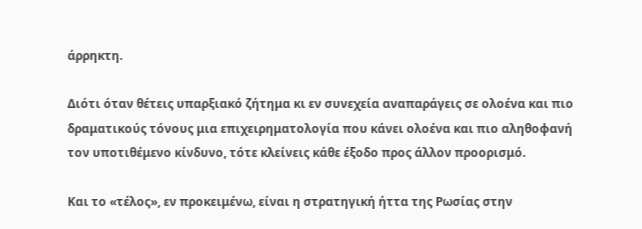άρρηκτη.

Διότι όταν θέτεις υπαρξιακό ζήτημα κι εν συνεχεία αναπαράγεις σε ολοένα και πιο δραματικούς τόνους μια επιχειρηματολογία που κάνει ολοένα και πιο αληθοφανή τον υποτιθέμενο κίνδυνο, τότε κλείνεις κάθε έξοδο προς άλλον προορισμό.

Και το «τέλος», εν προκειμένω, είναι η στρατηγική ήττα της Ρωσίας στην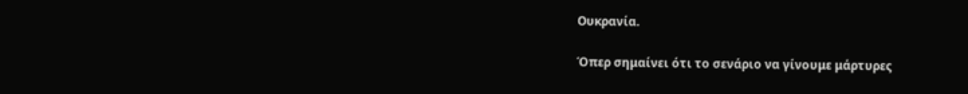Ουκρανία.

Όπερ σημαίνει ότι το σενάριο να γίνουμε μάρτυρες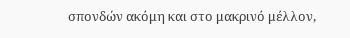σπονδών ακόμη και στο μακρινό μέλλον,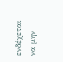ενδέχεται να μην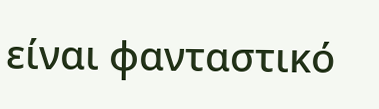είναι φανταστικό